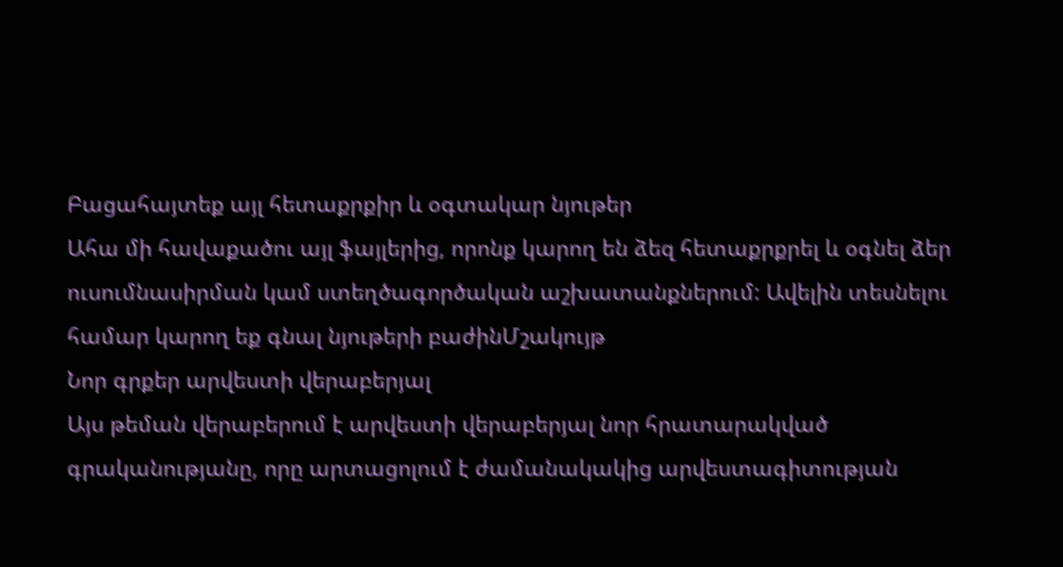Բացահայտեք այլ հետաքրքիր և օգտակար նյութեր
Ահա մի հավաքածու այլ ֆայլերից, որոնք կարող են ձեզ հետաքրքրել և օգնել ձեր ուսումնասիրման կամ ստեղծագործական աշխատանքներում: Ավելին տեսնելու համար կարող եք գնալ նյութերի բաժինՄշակույթ
Նոր գրքեր արվեստի վերաբերյալ
Այս թեման վերաբերում է արվեստի վերաբերյալ նոր հրատարակված գրականությանը, որը արտացոլում է ժամանակակից արվեստագիտության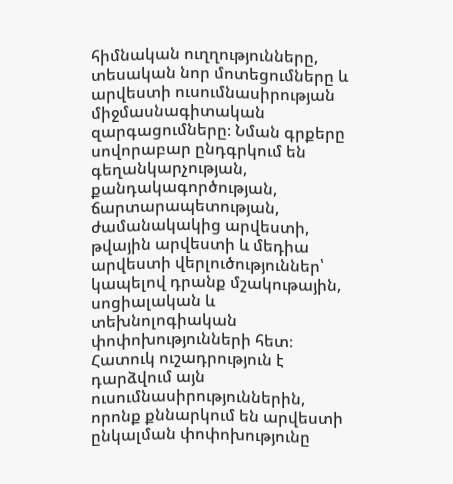հիմնական ուղղությունները, տեսական նոր մոտեցումները և արվեստի ուսումնասիրության միջմասնագիտական զարգացումները։ Նման գրքերը սովորաբար ընդգրկում են գեղանկարչության, քանդակագործության, ճարտարապետության, ժամանակակից արվեստի, թվային արվեստի և մեդիա արվեստի վերլուծություններ՝ կապելով դրանք մշակութային, սոցիալական և տեխնոլոգիական փոփոխությունների հետ։ Հատուկ ուշադրություն է դարձվում այն ուսումնասիրություններին, որոնք քննարկում են արվեստի ընկալման փոփոխությունը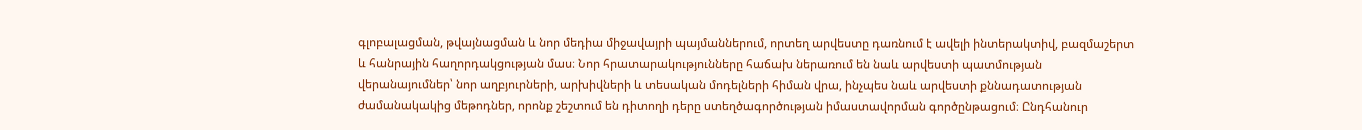գլոբալացման, թվայնացման և նոր մեդիա միջավայրի պայմաններում, որտեղ արվեստը դառնում է ավելի ինտերակտիվ, բազմաշերտ և հանրային հաղորդակցության մաս։ Նոր հրատարակությունները հաճախ ներառում են նաև արվեստի պատմության վերանայումներ՝ նոր աղբյուրների, արխիվների և տեսական մոդելների հիման վրա, ինչպես նաև արվեստի քննադատության ժամանակակից մեթոդներ, որոնք շեշտում են դիտողի դերը ստեղծագործության իմաստավորման գործընթացում։ Ընդհանուր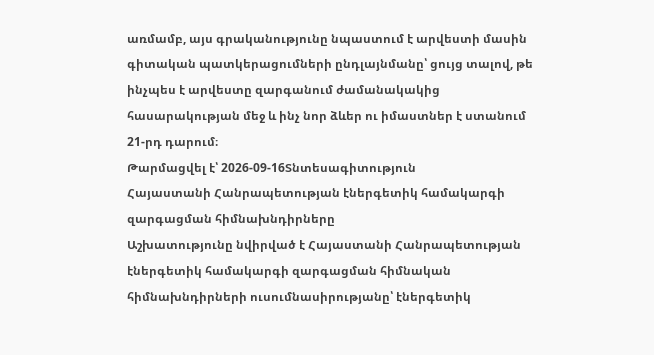առմամբ, այս գրականությունը նպաստում է արվեստի մասին գիտական պատկերացումների ընդլայնմանը՝ ցույց տալով, թե ինչպես է արվեստը զարգանում ժամանակակից հասարակության մեջ և ինչ նոր ձևեր ու իմաստներ է ստանում 21-րդ դարում։
Թարմացվել է՝ 2026-09-16Տնտեսագիտություն
Հայաստանի Հանրապետության էներգետիկ համակարգի զարգացման հիմնախնդիրները
Աշխատությունը նվիրված է Հայաստանի Հանրապետության էներգետիկ համակարգի զարգացման հիմնական հիմնախնդիրների ուսումնասիրությանը՝ էներգետիկ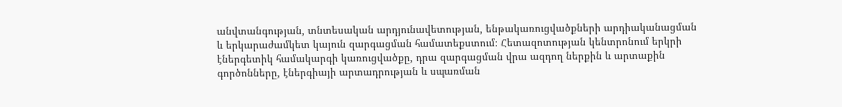անվտանգության, տնտեսական արդյունավետության, ենթակառուցվածքների արդիականացման և երկարաժամկետ կայուն զարգացման համատեքստում։ Հետազոտության կենտրոնում երկրի էներգետիկ համակարգի կառուցվածքը, դրա զարգացման վրա ազդող ներքին և արտաքին գործոնները, էներգիայի արտադրության և սպառման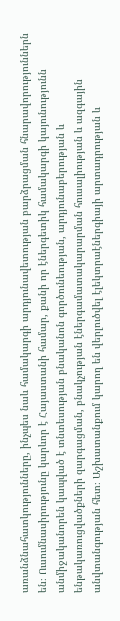առանձնահատկությունները, ինչպես նաև համակարգի արդյունավետության բարձրացման հնարավորություններն են։ Ուսումնասիրությունը կարևոր է Հայաստանի համար, քանի որ էներգետիկ համակարգի կայունությունն անմիջականորեն կապված է տնտեսության բնականոն գործունեության, արդյունաբերության և ենթակառուցվածքների զարգացման, բնակչության էներգամատակարարման հուսալիության և ազգային անվտանգության հետ։ Աշխատանքում կարող են վերլուծվել էլեկտրաէներգիայի արտադրության և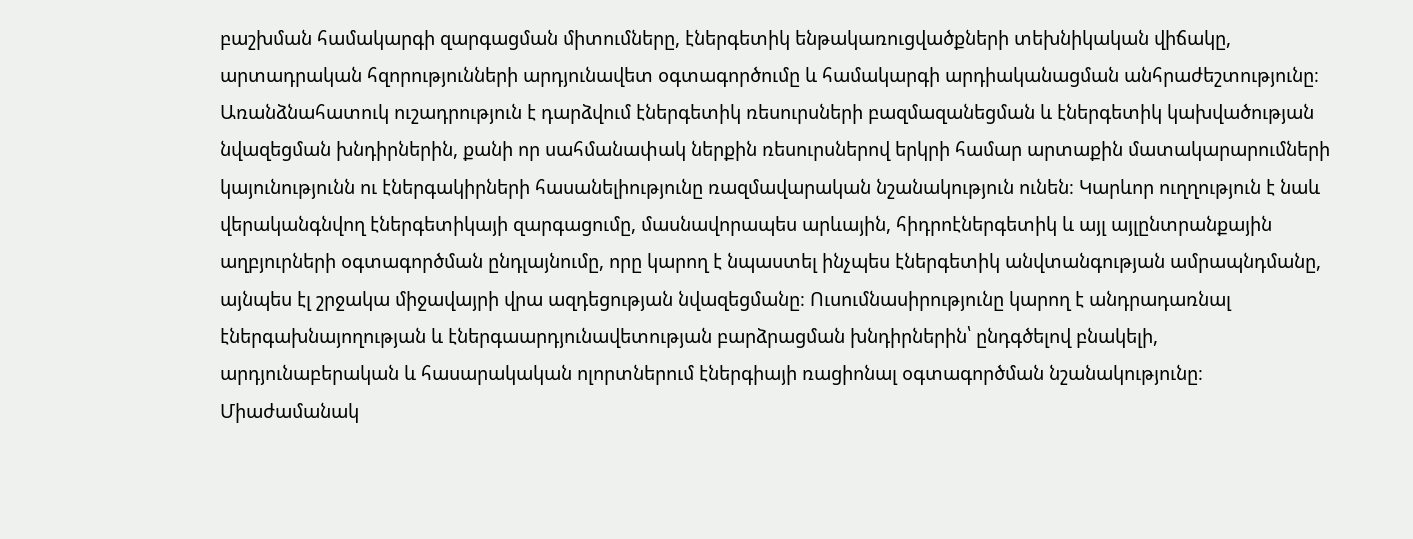բաշխման համակարգի զարգացման միտումները, էներգետիկ ենթակառուցվածքների տեխնիկական վիճակը, արտադրական հզորությունների արդյունավետ օգտագործումը և համակարգի արդիականացման անհրաժեշտությունը։ Առանձնահատուկ ուշադրություն է դարձվում էներգետիկ ռեսուրսների բազմազանեցման և էներգետիկ կախվածության նվազեցման խնդիրներին, քանի որ սահմանափակ ներքին ռեսուրսներով երկրի համար արտաքին մատակարարումների կայունությունն ու էներգակիրների հասանելիությունը ռազմավարական նշանակություն ունեն։ Կարևոր ուղղություն է նաև վերականգնվող էներգետիկայի զարգացումը, մասնավորապես արևային, հիդրոէներգետիկ և այլ այլընտրանքային աղբյուրների օգտագործման ընդլայնումը, որը կարող է նպաստել ինչպես էներգետիկ անվտանգության ամրապնդմանը, այնպես էլ շրջակա միջավայրի վրա ազդեցության նվազեցմանը։ Ուսումնասիրությունը կարող է անդրադառնալ էներգախնայողության և էներգաարդյունավետության բարձրացման խնդիրներին՝ ընդգծելով բնակելի, արդյունաբերական և հասարակական ոլորտներում էներգիայի ռացիոնալ օգտագործման նշանակությունը։ Միաժամանակ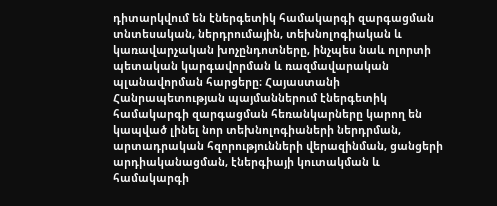դիտարկվում են էներգետիկ համակարգի զարգացման տնտեսական, ներդրումային, տեխնոլոգիական և կառավարչական խոչընդոտները, ինչպես նաև ոլորտի պետական կարգավորման և ռազմավարական պլանավորման հարցերը։ Հայաստանի Հանրապետության պայմաններում էներգետիկ համակարգի զարգացման հեռանկարները կարող են կապված լինել նոր տեխնոլոգիաների ներդրման, արտադրական հզորությունների վերազինման, ցանցերի արդիականացման, էներգիայի կուտակման և համակարգի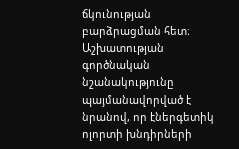ճկունության բարձրացման հետ։ Աշխատության գործնական նշանակությունը պայմանավորված է նրանով, որ էներգետիկ ոլորտի խնդիրների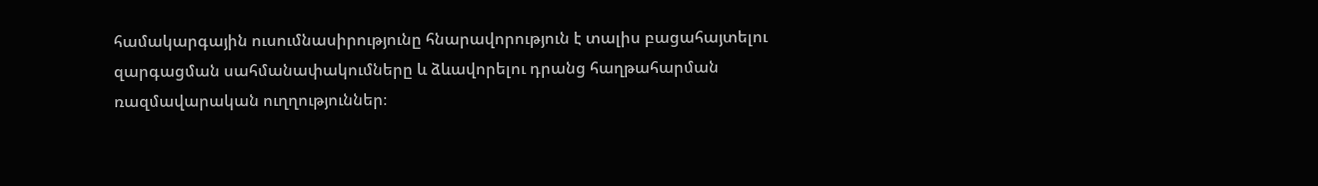համակարգային ուսումնասիրությունը հնարավորություն է տալիս բացահայտելու զարգացման սահմանափակումները և ձևավորելու դրանց հաղթահարման ռազմավարական ուղղություններ։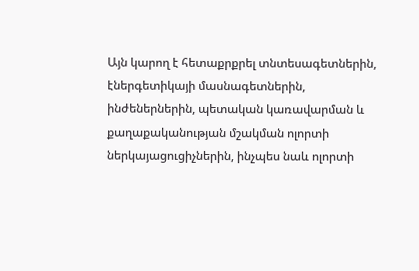Այն կարող է հետաքրքրել տնտեսագետներին, էներգետիկայի մասնագետներին, ինժեներներին, պետական կառավարման և քաղաքականության մշակման ոլորտի ներկայացուցիչներին, ինչպես նաև ոլորտի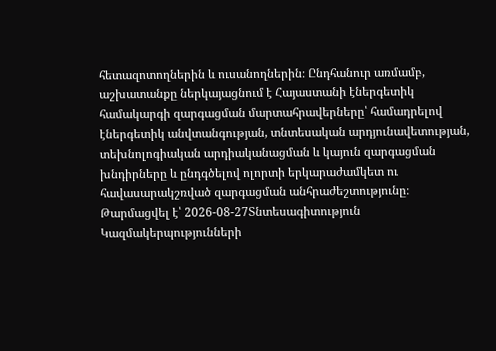հետազոտողներին և ուսանողներին։ Ընդհանուր առմամբ, աշխատանքը ներկայացնում է Հայաստանի էներգետիկ համակարգի զարգացման մարտահրավերները՝ համադրելով էներգետիկ անվտանգության, տնտեսական արդյունավետության, տեխնոլոգիական արդիականացման և կայուն զարգացման խնդիրները և ընդգծելով ոլորտի երկարաժամկետ ու հավասարակշռված զարգացման անհրաժեշտությունը։
Թարմացվել է՝ 2026-08-27Տնտեսագիտություն
Կազմակերպությունների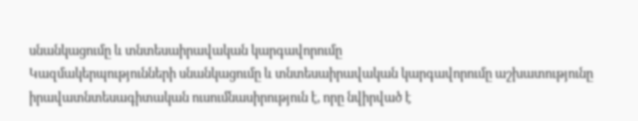սնանկացումը և տնտեսաիրավական կարգավորումը
Կազմակերպությունների սնանկացումը և տնտեսաիրավական կարգավորումը աշխատությունը իրավատնտեսագիտական ուսումնասիրություն է, որը նվիրված է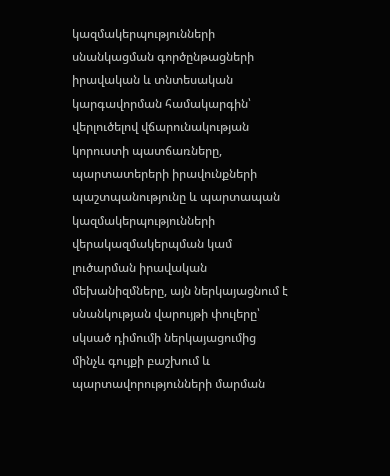կազմակերպությունների սնանկացման գործընթացների իրավական և տնտեսական կարգավորման համակարգին՝ վերլուծելով վճարունակության կորուստի պատճառները, պարտատերերի իրավունքների պաշտպանությունը և պարտապան կազմակերպությունների վերակազմակերպման կամ լուծարման իրավական մեխանիզմները, այն ներկայացնում է սնանկության վարույթի փուլերը՝ սկսած դիմումի ներկայացումից մինչև գույքի բաշխում և պարտավորությունների մարման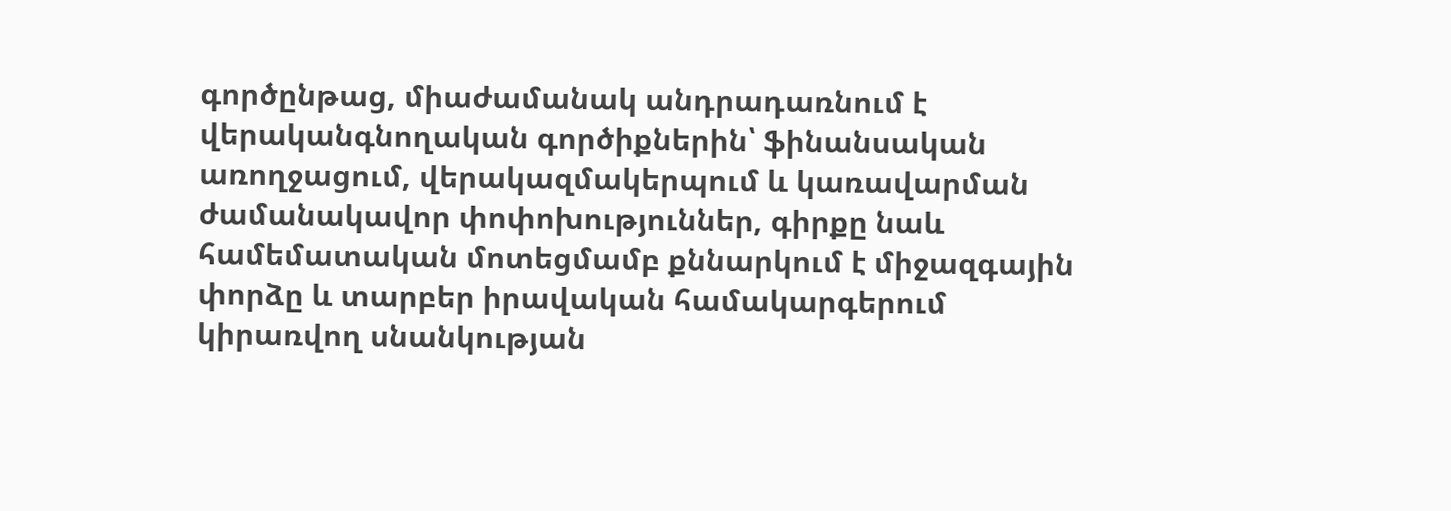գործընթաց, միաժամանակ անդրադառնում է վերականգնողական գործիքներին՝ ֆինանսական առողջացում, վերակազմակերպում և կառավարման ժամանակավոր փոփոխություններ, գիրքը նաև համեմատական մոտեցմամբ քննարկում է միջազգային փորձը և տարբեր իրավական համակարգերում կիրառվող սնանկության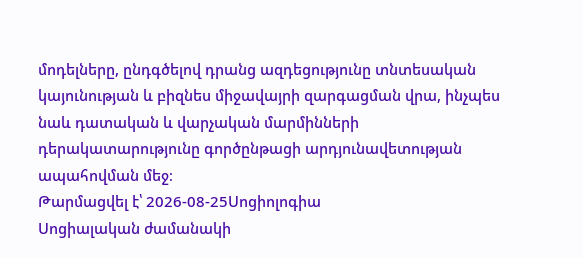մոդելները, ընդգծելով դրանց ազդեցությունը տնտեսական կայունության և բիզնես միջավայրի զարգացման վրա, ինչպես նաև դատական և վարչական մարմինների դերակատարությունը գործընթացի արդյունավետության ապահովման մեջ։
Թարմացվել է՝ 2026-08-25Սոցիոլոգիա
Սոցիալական ժամանակի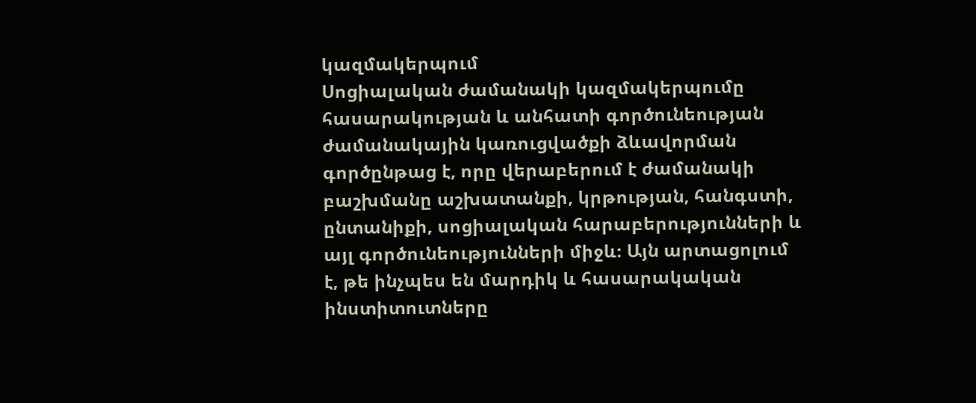կազմակերպում
Սոցիալական ժամանակի կազմակերպումը հասարակության և անհատի գործունեության ժամանակային կառուցվածքի ձևավորման գործընթաց է, որը վերաբերում է ժամանակի բաշխմանը աշխատանքի, կրթության, հանգստի, ընտանիքի, սոցիալական հարաբերությունների և այլ գործունեությունների միջև։ Այն արտացոլում է, թե ինչպես են մարդիկ և հասարակական ինստիտուտները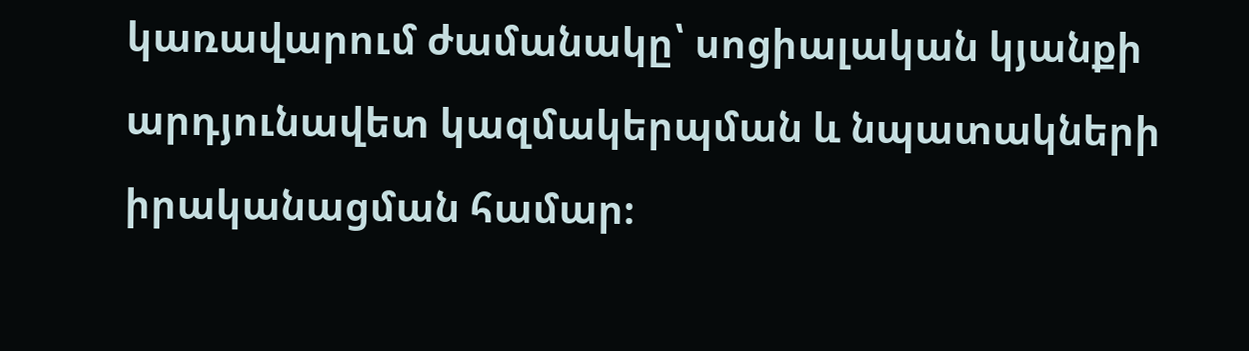կառավարում ժամանակը՝ սոցիալական կյանքի արդյունավետ կազմակերպման և նպատակների իրականացման համար։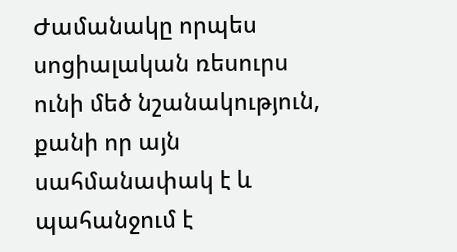Ժամանակը որպես սոցիալական ռեսուրս ունի մեծ նշանակություն, քանի որ այն սահմանափակ է և պահանջում է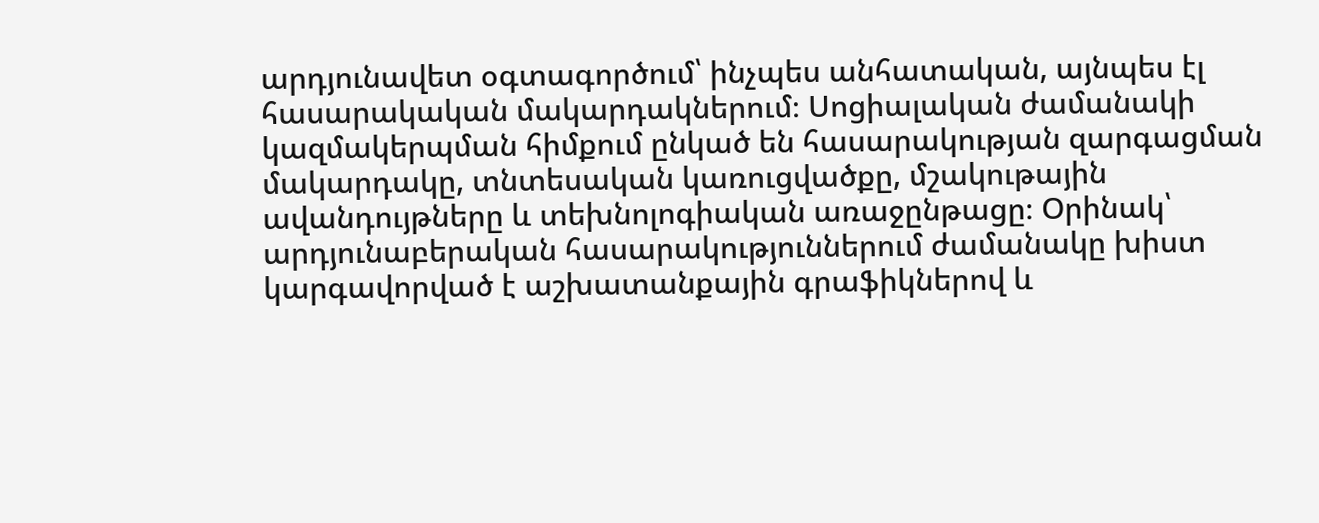արդյունավետ օգտագործում՝ ինչպես անհատական, այնպես էլ հասարակական մակարդակներում։ Սոցիալական ժամանակի կազմակերպման հիմքում ընկած են հասարակության զարգացման մակարդակը, տնտեսական կառուցվածքը, մշակութային ավանդույթները և տեխնոլոգիական առաջընթացը։ Օրինակ՝ արդյունաբերական հասարակություններում ժամանակը խիստ կարգավորված է աշխատանքային գրաֆիկներով և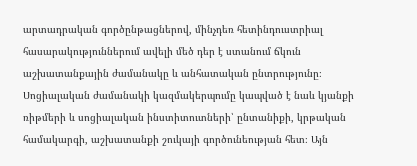արտադրական գործընթացներով, մինչդեռ հետինդուստրիալ հասարակություններում ավելի մեծ դեր է ստանում ճկուն աշխատանքային ժամանակը և անհատական ընտրությունը։ Սոցիալական ժամանակի կազմակերպումը կապված է նաև կյանքի ռիթմերի և սոցիալական ինստիտուտների՝ ընտանիքի, կրթական համակարգի, աշխատանքի շուկայի գործունեության հետ։ Այն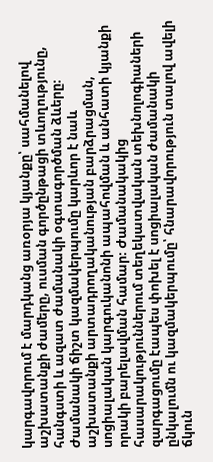կարգավորում է մարդկանց առօրյա կյանքը՝ սահմանելով աշխատանքի ժամերը, ուսման գործընթացի տևողությունը, հանգստի և ազատ ժամանակի օգտագործման ձևերը։ Ժամանակի ճիշտ կազմակերպումը կարևոր է նաև աշխատանքի արտադրողականության բարձրացման, սոցիալական կարգուկանոնի ապահովման և անհատի կյանքի որակի բարելավման համար։ Ժամանակակից հասարակություններում տեղեկատվական տեխնոլոգիաների զարգացումը էապես փոխել է սոցիալական ժամանակի ընկալումն ու կազմակերպումը՝ հնարավորություն տալով ավելի ճկուն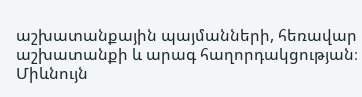աշխատանքային պայմանների, հեռավար աշխատանքի և արագ հաղորդակցության։ Միևնույն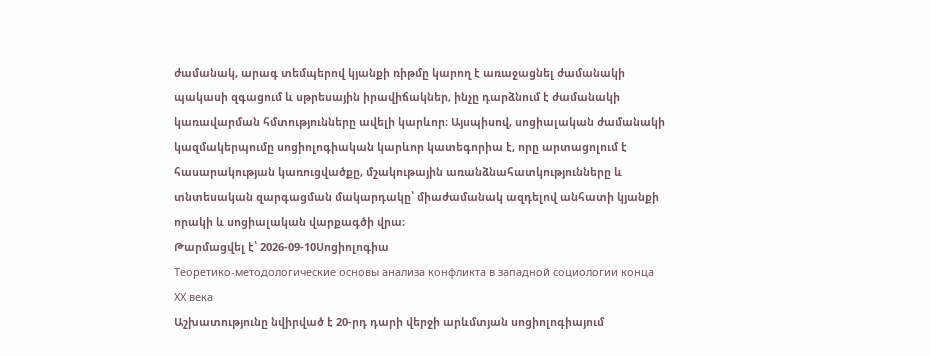ժամանակ, արագ տեմպերով կյանքի ռիթմը կարող է առաջացնել ժամանակի պակասի զգացում և սթրեսային իրավիճակներ, ինչը դարձնում է ժամանակի կառավարման հմտությունները ավելի կարևոր։ Այսպիսով, սոցիալական ժամանակի կազմակերպումը սոցիոլոգիական կարևոր կատեգորիա է, որը արտացոլում է հասարակության կառուցվածքը, մշակութային առանձնահատկությունները և տնտեսական զարգացման մակարդակը՝ միաժամանակ ազդելով անհատի կյանքի որակի և սոցիալական վարքագծի վրա։
Թարմացվել է՝ 2026-09-10Սոցիոլոգիա
Теоретико-методологические основы анализа конфликта в западной социологии конца ХХ века
Աշխատությունը նվիրված է 20-րդ դարի վերջի արևմտյան սոցիոլոգիայում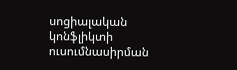սոցիալական կոնֆլիկտի ուսումնասիրման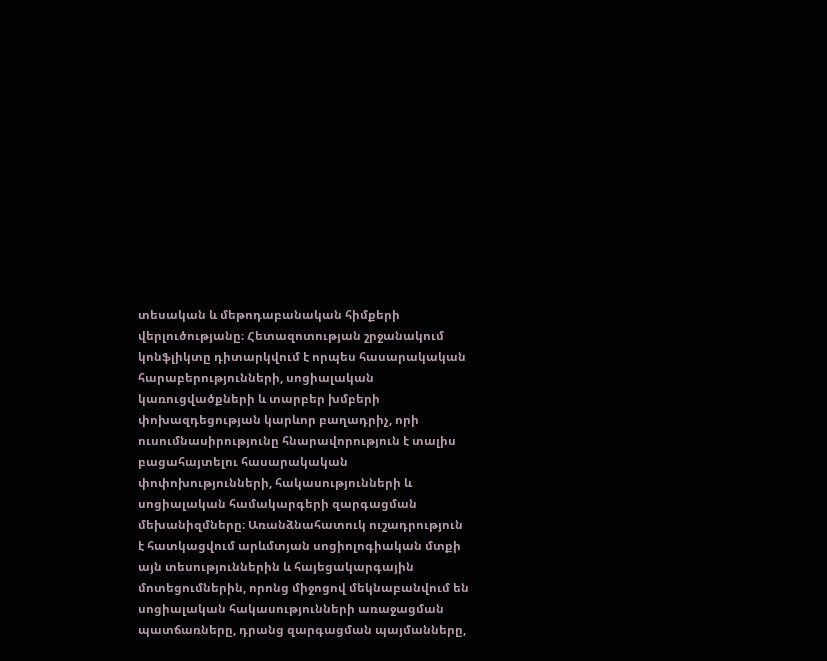տեսական և մեթոդաբանական հիմքերի վերլուծությանը։ Հետազոտության շրջանակում կոնֆլիկտը դիտարկվում է որպես հասարակական հարաբերությունների, սոցիալական կառուցվածքների և տարբեր խմբերի փոխազդեցության կարևոր բաղադրիչ, որի ուսումնասիրությունը հնարավորություն է տալիս բացահայտելու հասարակական փոփոխությունների, հակասությունների և սոցիալական համակարգերի զարգացման մեխանիզմները։ Առանձնահատուկ ուշադրություն է հատկացվում արևմտյան սոցիոլոգիական մտքի այն տեսություններին և հայեցակարգային մոտեցումներին, որոնց միջոցով մեկնաբանվում են սոցիալական հակասությունների առաջացման պատճառները, դրանց զարգացման պայմանները,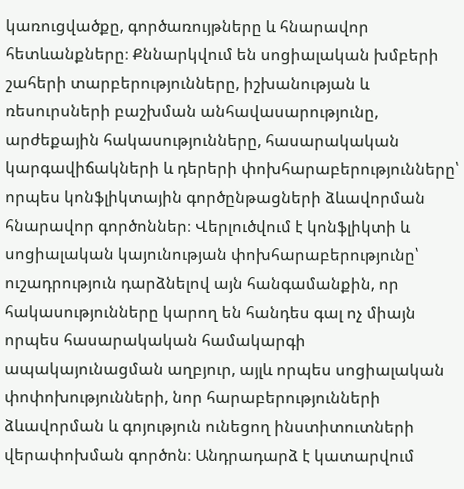կառուցվածքը, գործառույթները և հնարավոր հետևանքները։ Քննարկվում են սոցիալական խմբերի շահերի տարբերությունները, իշխանության և ռեսուրսների բաշխման անհավասարությունը, արժեքային հակասությունները, հասարակական կարգավիճակների և դերերի փոխհարաբերությունները՝ որպես կոնֆլիկտային գործընթացների ձևավորման հնարավոր գործոններ։ Վերլուծվում է կոնֆլիկտի և սոցիալական կայունության փոխհարաբերությունը՝ ուշադրություն դարձնելով այն հանգամանքին, որ հակասությունները կարող են հանդես գալ ոչ միայն որպես հասարակական համակարգի ապակայունացման աղբյուր, այլև որպես սոցիալական փոփոխությունների, նոր հարաբերությունների ձևավորման և գոյություն ունեցող ինստիտուտների վերափոխման գործոն։ Անդրադարձ է կատարվում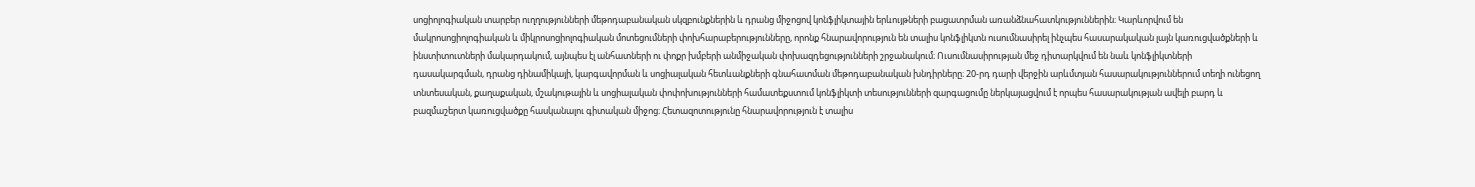սոցիոլոգիական տարբեր ուղղությունների մեթոդաբանական սկզբունքներին և դրանց միջոցով կոնֆլիկտային երևույթների բացատրման առանձնահատկություններին։ Կարևորվում են մակրոսոցիոլոգիական և միկրոսոցիոլոգիական մոտեցումների փոխհարաբերությունները, որոնք հնարավորություն են տալիս կոնֆլիկտն ուսումնասիրել ինչպես հասարակական լայն կառուցվածքների և ինստիտուտների մակարդակում, այնպես էլ անհատների ու փոքր խմբերի անմիջական փոխազդեցությունների շրջանակում։ Ուսումնասիրության մեջ դիտարկվում են նաև կոնֆլիկտների դասակարգման, դրանց դինամիկայի, կարգավորման և սոցիալական հետևանքների գնահատման մեթոդաբանական խնդիրները։ 20-րդ դարի վերջին արևմտյան հասարակություններում տեղի ունեցող տնտեսական, քաղաքական, մշակութային և սոցիալական փոփոխությունների համատեքստում կոնֆլիկտի տեսությունների զարգացումը ներկայացվում է որպես հասարակության ավելի բարդ և բազմաշերտ կառուցվածքը հասկանալու գիտական միջոց։ Հետազոտությունը հնարավորություն է տալիս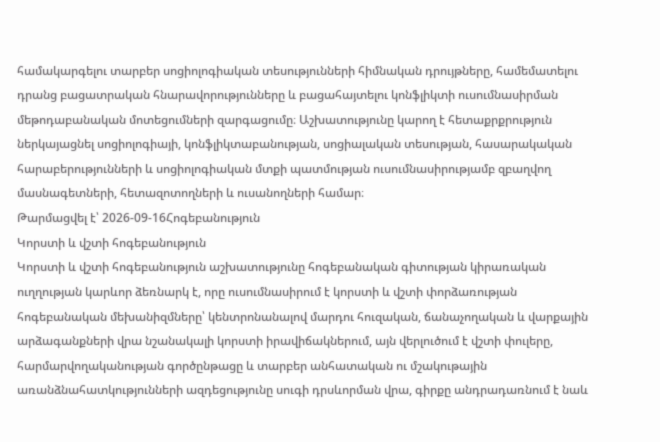համակարգելու տարբեր սոցիոլոգիական տեսությունների հիմնական դրույթները, համեմատելու դրանց բացատրական հնարավորությունները և բացահայտելու կոնֆլիկտի ուսումնասիրման մեթոդաբանական մոտեցումների զարգացումը։ Աշխատությունը կարող է հետաքրքրություն ներկայացնել սոցիոլոգիայի, կոնֆլիկտաբանության, սոցիալական տեսության, հասարակական հարաբերությունների և սոցիոլոգիական մտքի պատմության ուսումնասիրությամբ զբաղվող մասնագետների, հետազոտողների և ուսանողների համար։
Թարմացվել է՝ 2026-09-16Հոգեբանություն
Կորստի և վշտի հոգեբանություն
Կորստի և վշտի հոգեբանություն աշխատությունը հոգեբանական գիտության կիրառական ուղղության կարևոր ձեռնարկ է, որը ուսումնասիրում է կորստի և վշտի փորձառության հոգեբանական մեխանիզմները՝ կենտրոնանալով մարդու հուզական, ճանաչողական և վարքային արձագանքների վրա նշանակալի կորստի իրավիճակներում, այն վերլուծում է վշտի փուլերը, հարմարվողականության գործընթացը և տարբեր անհատական ու մշակութային առանձնահատկությունների ազդեցությունը սուգի դրսևորման վրա, գիրքը անդրադառնում է նաև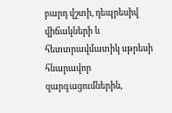բարդ վշտի, դեպրեսիվ վիճակների և հետտրավմատիկ սթրեսի հնարավոր զարգացումներին,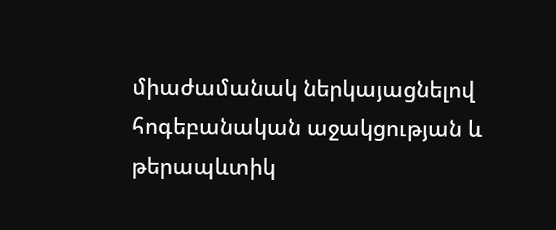միաժամանակ ներկայացնելով հոգեբանական աջակցության և թերապևտիկ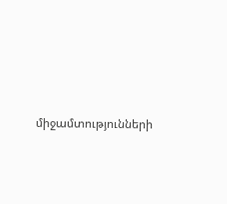միջամտությունների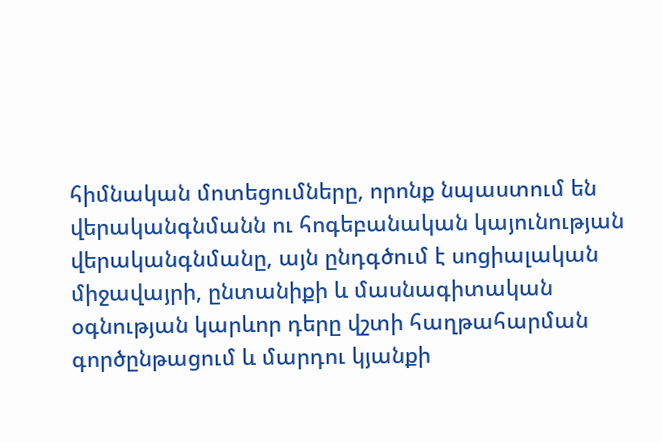հիմնական մոտեցումները, որոնք նպաստում են վերականգնմանն ու հոգեբանական կայունության վերականգնմանը, այն ընդգծում է սոցիալական միջավայրի, ընտանիքի և մասնագիտական օգնության կարևոր դերը վշտի հաղթահարման գործընթացում և մարդու կյանքի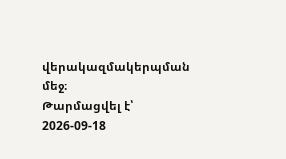վերակազմակերպման մեջ։
Թարմացվել է՝ 2026-09-18